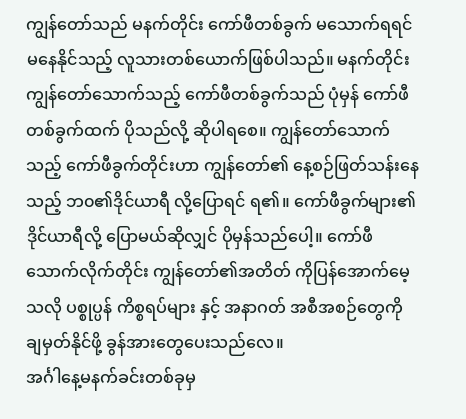ကျွန်တော်သည် မနက်တိုင်း ကော်ဖီတစ်ခွက် မသောက်ရရင် မနေနိုင်သည့် လူသားတစ်ယောက်ဖြစ်ပါသည်။ မနက်တိုင်း ကျွန်တော်သောက်သည့် ကော်ဖီတစ်ခွက်သည် ပုံမှန် ကော်ဖီတစ်ခွက်ထက် ပိုသည်လို့ ဆိုပါရစေ။ ကျွန်တော်သောက်သည့် ကော်ဖီခွက်တိုင်းဟာ ကျွန်တော်၏ နေ့စဉ်ဖြတ်သန်းနေသည့် ဘ၀၏ဒိုင်ယာရီ လို့ပြောရင် ရ၏။ ကော်ဖီခွက်များ၏ဒိုင်ယာရီလို့ ပြောမယ်ဆိုလျှင် ပိုမှန်သည်ပေါ့။ ကော်ဖီသောက်လိုက်တိုင်း ကျွန်တော်၏အတိတ် ကိုပြန်အောက်မေ့သလို ပစ္စုပ္ပန် ကိစ္စရပ်များ နှင့် အနာဂတ် အစီအစဉ်တွေကို ချမှတ်နိုင်ဖို့ ခွန်အားတွေပေးသည်လေ။
အင်္ဂါနေ့မနက်ခင်းတစ်ခုမှ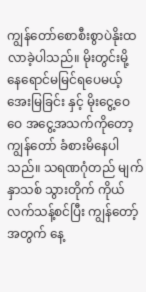ကျွန်တော်စောစီးစွာပဲနိုးထလာခဲ့ပါသည်။ မိုးတွင်းမို့ နေရောင်မမြင်ရပေမယ့် အေးမြခြင်း နှင့် မိုးငွေ့ဝေဝေ အငွေ့အသက်ကိုတော့ ကျွန်တော် ခံစားမိနေပါသည်။ သရဏဂုံတည် မျက်နှာသစ် သွားတိုက် ကိုယ်လက်သန့်စင်ပြီး ကျွန်တော့်အတွက် နေ့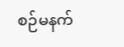စဉ်မနက်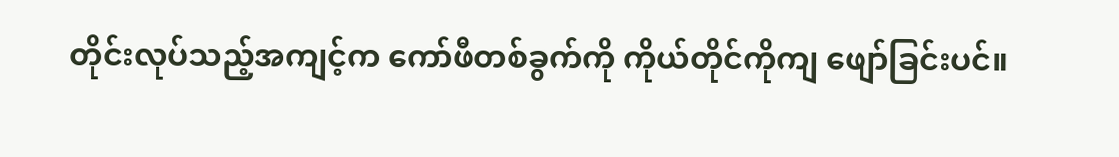တိုင်းလုပ်သည့်အကျင့်က ကော်ဖီတစ်ခွက်ကို ကိုယ်တိုင်ကိုကျ ဖျော်ခြင်းပင်။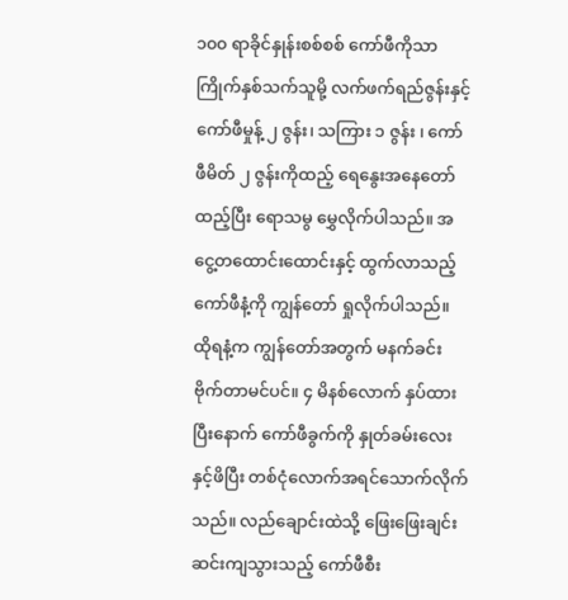၁၀၀ ရာခိုင်နှုန်းစစ်စစ် ကော်ဖီကိုသာ ကြိုက်နှစ်သက်သူမို့ လက်ဖက်ရည်ဇွန်းနှင့် ကော်ဖီမှုန့် ၂ ဇွန်း၊ သကြား ၁ ဇွန်း ၊ ကော်ဖီမိတ် ၂ ဇွန်းကိုထည့် ရေနွေးအနေတော်ထည့်ပြီး ရောသမွ မွှေလိုက်ပါသည်။ အငွေ့တထောင်းထောင်းနှင့် ထွက်လာသည့် ကော်ဖီနံ့ကို ကျွန်တော် ရှုလိုက်ပါသည်။ ထိုရနံ့က ကျွန်တော်အတွက် မနက်ခင်း ဗိုက်တာမင်ပင်။ ၄ မိနစ်လောက် နှပ်ထားပြီးနောက် ကော်ဖီခွက်ကို နှုတ်ခမ်းလေးနှင့်ဖိပြီး တစ်ငုံလောက်အရင်သောက်လိုက်သည်။ လည်ချောင်းထဲသို့ ဖြေးဖြေးချင်းဆင်းကျသွားသည့် ကော်ဖီစီး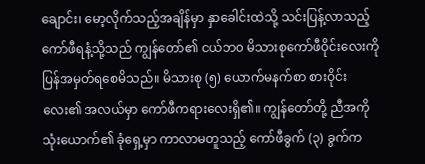ချောင်း၊ မော့လိုက်သည့်အချိန်မှာ နှာခေါင်းထဲသို့ သင်းပြန့်လာသည့် ကော်ဖီရနံ့သို့သည် ကျွန်တော်၏ ငယ်ဘ၀ မိသားစုကော်ဖီဝိုင်းလေးကို ပြန်အမှတ်ရစေမိသည်။ မိသားစု (၅) ယောက်မနက်စာ စားဝိုင်းလေး၏ အလယ်မှာ ကော်ဖီကရားလေးရှိ၏။ ကျွန်တော်တို့ ညီအကိုသုံးယောက်၏ ခုံရှေ့မှာ ကာလာမတူသည့် ကော်ဖီခွက် (၃) ခွက်က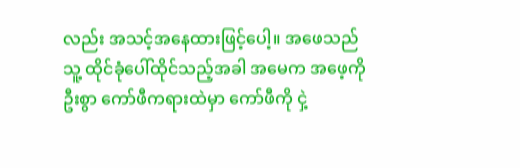လည်း အသင့်အနေထားဖြင့်ပေါ့။ အဖေသည် သူ့ ထိုင်ခုံပေါ်ထိုင်သည့်အခါ အမေက အဖေ့ကို ဦးစွာ ကော်ဖီကရားထဲမှာ ကော်ဖီကို ငှဲ့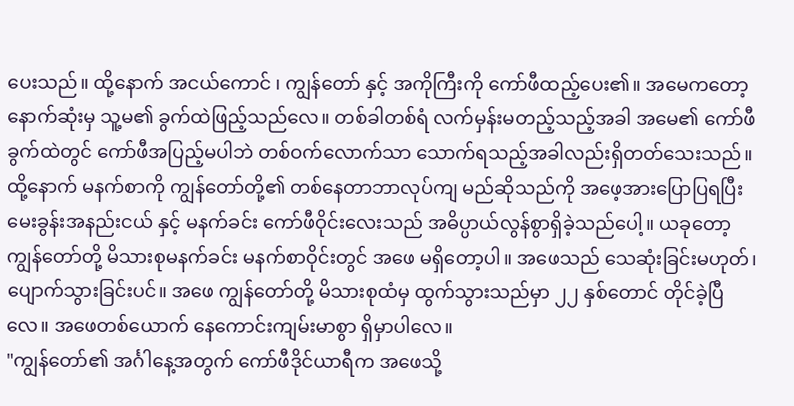ပေးသည်။ ထို့နောက် အငယ်ကောင် ၊ ကျွန်တော် နှင့် အကိုကြီးကို ကော်ဖီထည့်ပေး၏။ အမေကတော့ နောက်ဆုံးမှ သူ့မ၏ ခွက်ထဲဖြည့်သည်လေ။ တစ်ခါတစ်ရံ လက်မှန်းမတည့်သည့်အခါ အမေ၏ ကော်ဖီခွက်ထဲတွင် ကော်ဖီအပြည့်မပါဘဲ တစ်ဝက်လောက်သာ သောက်ရသည့်အခါလည်းရှိတတ်သေးသည်။ ထို့နောက် မနက်စာကို ကျွန်တော်တို့၏ တစ်နေတာဘာလုပ်ကျ မည်ဆိုသည်ကို အဖေ့အားပြောပြရပြီး မေးခွန်းအနည်းငယ် နှင့် မနက်ခင်း ကော်ဖီဝိုင်းလေးသည် အဓိပ္ပာယ်လွန်စွာရှိခဲ့သည်ပေါ့။ ယခုတော့ ကျွန်တော်တို့ မိသားစုမနက်ခင်း မနက်စာဝိုင်းတွင် အဖေ မရှိတော့ပါ။ အဖေသည် သေဆုံးခြင်းမဟုတ်၊ ပျောက်သွားခြင်းပင်။ အဖေ ကျွန်တော်တို့ မိသားစုထံမှ ထွက်သွားသည်မှာ ၂၂ နှစ်တောင် တိုင်ခဲ့ပြီလေ။ အဖေတစ်ယောက် နေကောင်းကျမ်းမာစွာ ရှိမှာပါလေ။
"ကျွန်တော်၏ အင်္ဂါနေ့အတွက် ကော်ဖီဒိုင်ယာရီက အဖေသို့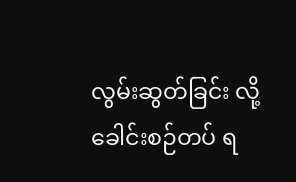လွမ်းဆွတ်ခြင်း လို့ခေါင်းစဉ်တပ် ရ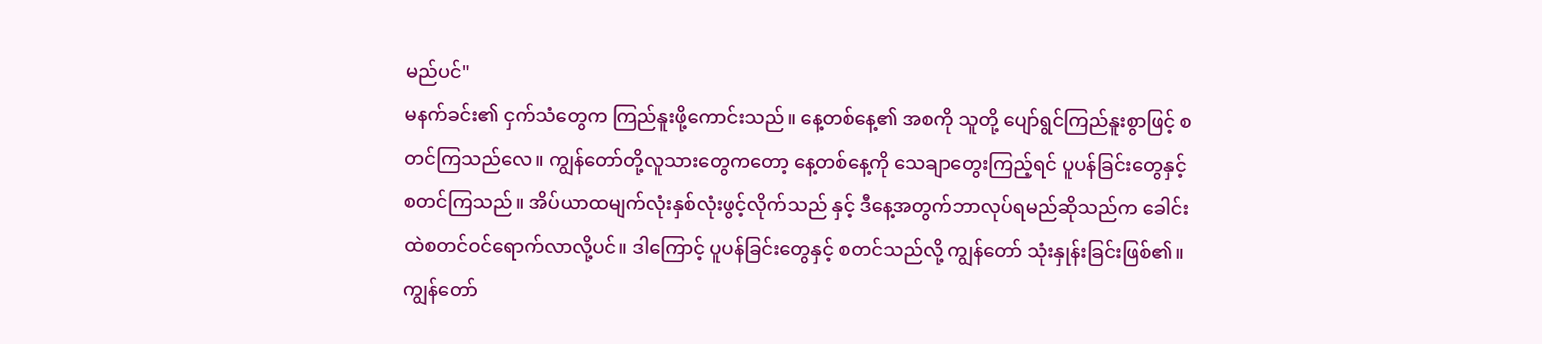မည်ပင်"
မနက်ခင်း၏ ငှက်သံတွေက ကြည်နူးဖို့ကောင်းသည်။ နေ့တစ်နေ့၏ အစကို သူတို့ ပျော်ရွင်ကြည်နူးစွာဖြင့် စတင်ကြသည်လေ။ ကျွန်တော်တို့လူသားတွေကတော့ နေ့တစ်နေ့ကို သေချာတွေးကြည့်ရင် ပူပန်ခြင်းတွေနှင့် စတင်ကြသည်။ အိပ်ယာထမျက်လုံးနှစ်လုံးဖွင့်လိုက်သည် နှင့် ဒီနေ့အတွက်ဘာလုပ်ရမည်ဆိုသည်က ခေါင်းထဲစတင်ဝင်ရောက်လာလို့ပင်။ ဒါကြောင့် ပူပန်ခြင်းတွေနှင့် စတင်သည်လို့ ကျွန်တော် သုံးနှုန်းခြင်းဖြစ်၏။ ကျွန်တော်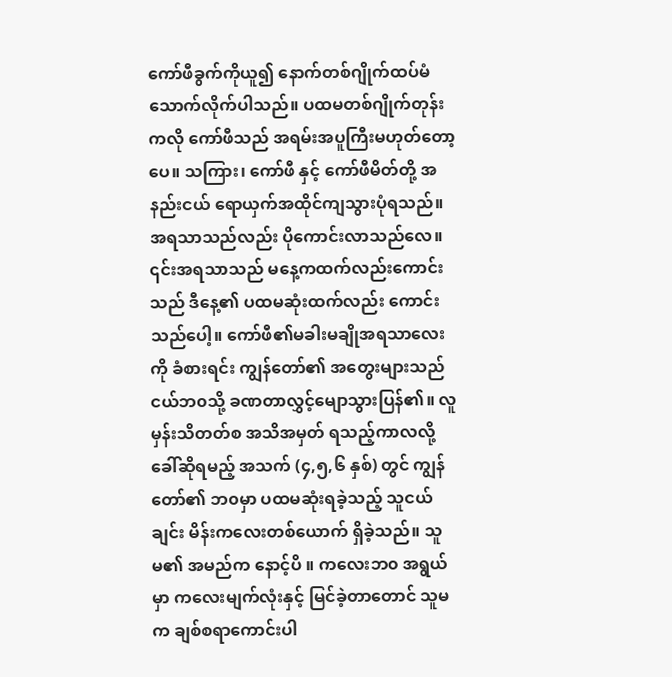ကော်ဖီခွက်ကိုယူ၍ နောက်တစ်ဂျိုက်ထပ်မံ သောက်လိုက်ပါသည်။ ပထမတစ်ဂျိုက်တုန်းကလို ကော်ဖီသည် အရမ်းအပူကြီးမဟုတ်တော့ပေ။ သကြား၊ ကော်ဖီ နှင့် ကော်ဖီမိတ်တို့ အနည်းငယ် ရောယှက်အထိုင်ကျသွားပုံရသည်။ အရသာသည်လည်း ပိုကောင်းလာသည်လေ။ ၎င်းအရသာသည် မနေ့ကထက်လည်းကောင်းသည် ဒီနေ့၏ ပထမဆုံးထက်လည်း ကောင်းသည်ပေါ့။ ကော်ဖီ၏မခါးမချိုအရသာလေးကို ခံစားရင်း ကျွန်တော်၏ အတွေးများသည် ငယ်ဘ၀သို့ ခဏတာလွှင့်မျောသွားပြန်၏။ လူမှန်းသိတတ်စ အသိအမှတ် ရသည့်ကာလလို့ ခေါ်ဆိုရမည့် အသက် (၄,၅,၆ နှစ်) တွင် ကျွန်တော်၏ ဘ၀မှာ ပထမဆုံးရခဲ့သည့် သူငယ်ချင်း မိန်းကလေးတစ်ယောက် ရှိခဲ့သည်။ သူမ၏ အမည်က နောင့်ပိ ။ ကလေးဘ၀ အရွယ်မှာ ကလေးမျက်လုံးနှင့် မြင်ခဲ့တာတောင် သူမက ချစ်စရာကောင်းပါ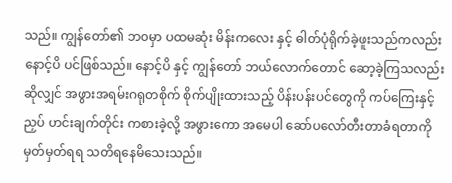သည်။ ကျွန်တော်၏ ဘ၀မှာ ပထမဆုံး မိန်းကလေး နှင့် ဓါတ်ပုံရိုက်ခဲ့ဖူးသည်ကလည်း နောင့်ပိ ပင်ဖြစ်သည်။ နောင့်ပိ နှင့် ကျွန်တော် ဘယ်လောက်တောင် ဆော့ခဲ့ကြသလည်းဆိုလျှင် အဖွားအရမ်းဂရုတစိုက် စိုက်ပျိုးထားသည့် ပိန်းပန်းပင်တွေကို ကပ်ကြေးနှင့်ညှပ် ဟင်းချက်တိုင်း ကစားခဲ့လို့ အဖွားကော အမေပါ ဆော်ပလော်တီးတာခံရတာကို မှတ်မှတ်ရရ သတိရနေမိသေးသည်။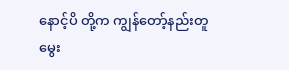နောင့်ပိ တို့က ကျွန်တော့်နည်းတူ မွေး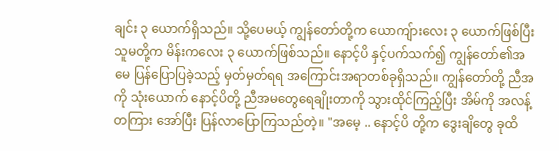ချင်း ၃ ယောက်ရှိသည်။ သို့ပေမယ့် ကျွန်တော်တို့က ယောကျ်ားလေး ၃ ယောက်ဖြစ်ပြီး သူမတို့က မိန်းကလေး ၃ ယောက်ဖြစ်သည်။ နောင့်ပိ နှင့်ပက်သက်၍ ကျွန်တော်၏အမေ ပြန်ပြောပြခဲ့သည့် မှတ်မှတ်ရရ အကြောင်းအရာတစ်ခုရှိသည်။ ကျွန်တော်တို့ ညီအကို သုံးယောက် နောင့်ပိတို့ ညီအမတွေရေချိုးတာကို သွားထိုင်ကြည့်ပြီး အိမ်ကို အလန့်တကြား အော်ပြီး ပြန်လာပြောကြသည်တဲ့။ "အမေ့ .. နောင့်ပိ တို့က ဒွေးချိတွေ ခုထိ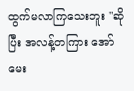ထွက်မလာကြသေးဘူး "ဆိုပြီး အလန့်တကြား အော်မေး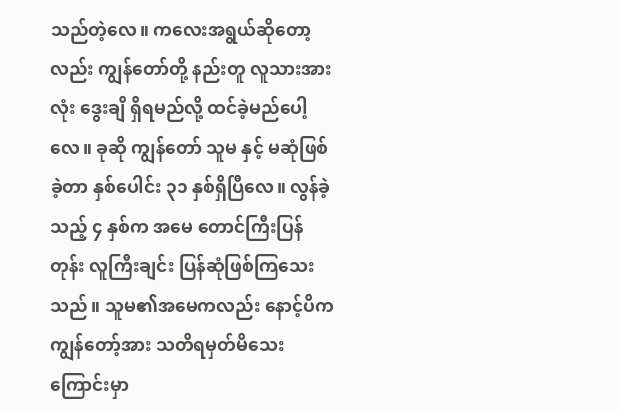သည်တဲ့လေ။ ကလေးအရွယ်ဆိုတော့လည်း ကျွန်တော်တို့ နည်းတူ လူသားအားလုံး ဒွေးချိ ရှိရမည်လို့ ထင်ခဲ့မည်ပေါ့လေ။ ခုဆို ကျွန်တော် သူမ နှင့် မဆုံဖြစ်ခဲ့တာ နှစ်ပေါင်း ၃၁ နှစ်ရှိပြီလေ။ လွန်ခဲ့သည့် ၄ နှစ်က အမေ တောင်ကြီးပြန်တုန်း လူကြီးချင်း ပြန်ဆုံဖြစ်ကြသေးသည်။ သူမ၏အမေကလည်း နောင့်ပိက ကျွန်တော့်အား သတိရမှတ်မိသေးကြောင်းမှာ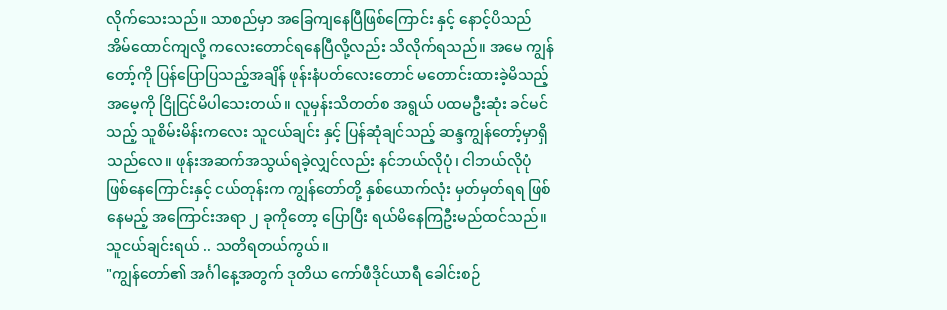လိုက်သေးသည်။ သာစည်မှာ အခြေကျနေပြီဖြစ်ကြောင်း နှင့် နောင့်ပိသည် အိမ်ထောင်ကျလို့ ကလေးတောင်ရနေပြီလို့လည်း သိလိုက်ရသည်။ အမေ ကျွန်တော့်ကို ပြန်ပြောပြသည့်အချိန် ဖုန်းနံပတ်လေးတောင် မတောင်းထားခဲ့မိသည့် အမေ့ကို ငြိုငြင်မိပါသေးတယ်။ လူမှန်းသိတတ်စ အရွယ် ပထမဦးဆုံး ခင်မင်သည့် သူစိမ်းမိန်းကလေး သူငယ်ချင်း နှင့် ပြန်ဆုံချင်သည့် ဆန္ဒကျွန်တော့်မှာရှိသည်လေ။ ဖုန်းအဆက်အသွယ်ရခဲ့လျှင်လည်း နင်ဘယ်လိုပုံ၊ ငါဘယ်လိုပုံ ဖြစ်နေကြောင်းနှင့် ငယ်တုန်းက ကျွန်တော်တို့ နှစ်ယောက်လုံး မှတ်မှတ်ရရ ဖြစ်နေမည့် အကြောင်းအရာ ၂ ခုကိုတော့ ပြောပြီး ရယ်မိနေကြဦးမည်ထင်သည်။ သူငယ်ချင်းရယ် .. သတိရတယ်ကွယ်။
"ကျွန်တော်၏ အင်္ဂါနေ့အတွက် ဒုတိယ ကော်ဖီဒိုင်ယာရီ ခေါင်းစဉ်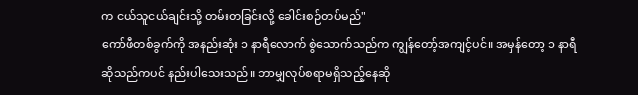က ငယ်သူငယ်ချင်းသို့ တမ်းတခြင်းလို့ ခေါင်းစဉ်တပ်မည်"
ကော်ဖီတစ်ခွက်ကို အနည်းဆုံး ၁ နာရီလောက် စွဲသောက်သည်က ကျွန်တော့်အကျင့်ပင်။ အမှန်တော့ ၁ နာရီဆိုသည်ကပင် နည်းပါသေးသည်။ ဘာမျှလုပ်စရာမရှိသည့်နေဆို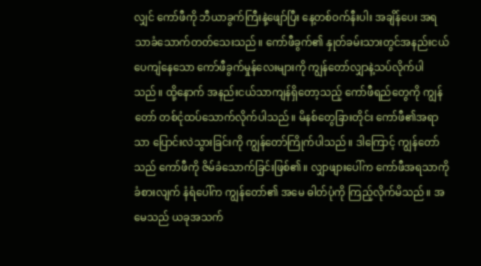လျှင် ကော်ဖီကို ဘီယာခွက်ကြီးနဲ့ဖျော်ပြီး နေ့တစ်ဝက်နီးပါး အချိန်ပေး အရသာခံသောက်တတ်သေးသည်။ ကော်ဖီခွက်၏ နှုတ်ခမ်းသားတွင်အနည်းငယ်ပေကျံနေသော ကော်ဖီခွက်မှုန်လေးများကို ကျွန်တော်လျှာနဲ့သပ်လိုက်ပါသည်။ ထို့နောက် အနည်းငယ်သာကျန်ရှိတော့သည့် ကော်ဖီရည်တွေကို ကျွန်တော် တစ်ငုံထပ်သောက်လိုက်ပါသည်။ မိနစ်တွေခြားတိုင်း ကော်ဖီ၏အရာသာ ပြောင်းလဲသွားခြင်းကို ကျွန်တော်ကြိုက်ပါသည်။ ဒါကြောင့် ကျွန်တော်သည် ကော်ဖီကို ဇိမ်ခံသောက်ခြင်းဖြစ်၏။ လျှာဖျားပေါ်က ကော်ဖီအရသာကို ခံစားလျက် နံရံပေါ်က ကျွန်တော်၏ အမေ ဓါတ်ပုံကို ကြည့်လိုက်မိသည်။ အမေသည် ယခုအသက်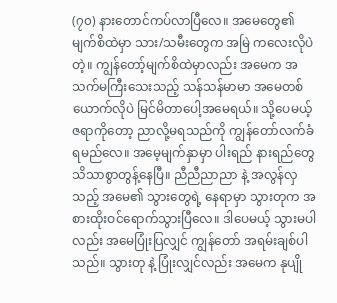(၇၀) နားတောင်ကပ်လာပြီလေ။ အမေတွေ၏ မျက်စိထဲမှာ သား/သမီးတွေက အမြဲ ကလေးလိုပဲတဲ့။ ကျွန်တော့်မျက်စိထဲမှာလည်း အမေက အသက်မကြီးသေးသည့် သန်သန်မာမာ အမေတစ်ယောက်လိုပဲ မြင်မိတာပေါ့အမေရယ်။ သို့ပေမယ့် ဇရာကိုတော့ ညာလို့မရသည်ကို ကျွန်တော်လက်ခံရမည်လေ။ အမေ့မျက်နှာမှာ ပါးရည် နားရည်တွေ သိသာစွာတွန့်နေပြီ။ ညီညီညာညာ နဲ့ အလွန်လှသည့် အမေ၏ သွားတွေရဲ့ နေရာမှာ သွားတုက အစားထိုးဝင်ရောက်သွားပြီလေ။ ဒါပေမယ့် သွားမပါလည်း အမေပြုံးပြလျှင် ကျွန်တော် အရမ်းချစ်ပါသည်။ သွားတု နဲ့ ပြုံးလျှင်လည်း အမေက နုပျို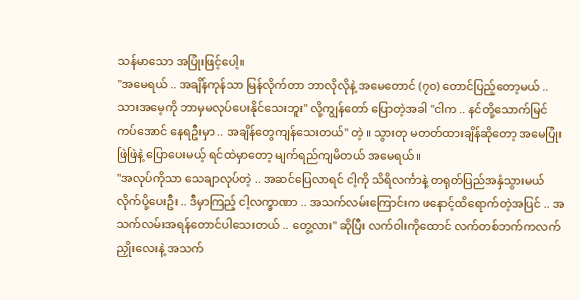သန်မာသော အပြုံးဖြင့်ပေါ့။
"အမေရယ် .. အချိန်ကုန်သာ မြန်လိုက်တာ ဘာလိုလိုနဲ့ အမေတောင် (၇၀) တောင်ပြည့်တော့မယ် .. သားအမေ့ကို ဘာမှမလုပ်ပေးနိုင်သေးဘူး" လို့ကျွန်တော် ပြောတဲ့အခါ "ငါက .. နင်တို့သောက်မြင်ကပ်အောင် နေရဦးမှာ .. အချိန်တွေကျန်သေးတယ်" တဲ့ ။ သွားတု မတတ်ထားချိန်ဆိုတော့ အမေပြုံးဖြဲဖြဲနဲ့ ပြောပေးမယ့် ရင်ထဲမှာတော့ မျက်ရည်ကျမိတယ် အမေရယ်။
"အလုပ်ကိုသာ သေချာလုပ်တဲ့ .. အဆင်ပြေလာရင် ငါ့ကို သိရိလင်္ကာနဲ့ တရုတ်ပြည်အနှံသွားမယ် လိုက်ပို့ပေးဦး .. ဒီမှာကြည့် ငါ့လက္ခာဏာ .. အသက်လမ်းကြောင်းက ဖနောင့်ထိရောက်တဲ့အပြင် .. အသက်လမ်းအရန်တောင်ပါသေးတယ် .. တွေ့လား" ဆိုပြီး လက်ဝါးကိုထောင် လက်တစ်ဘက်ကလက်ညှိုးလေးနဲ့ အသက်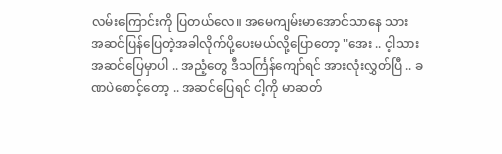လမ်းကြောင်းကို ပြတယ်လေ။ အမေကျမ်းမာအောင်သာနေ သား အဆင်ပြန်ပြေတဲ့အခါလိုက်ပို့ပေးမယ်လို့ပြောတော့ "အေး .. င့ါသား အဆင်ပြေမှာပါ .. အညံ့တွေ ဒီသင်္ကြန်ကျော်ရင် အားလုံးလွှတ်ပြီ .. ခဏပဲစောင့်တော့ .. အဆင်ပြေရင် ငါ့ကို မာဆတ်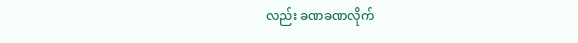လည်း ခဏခဏလိုက်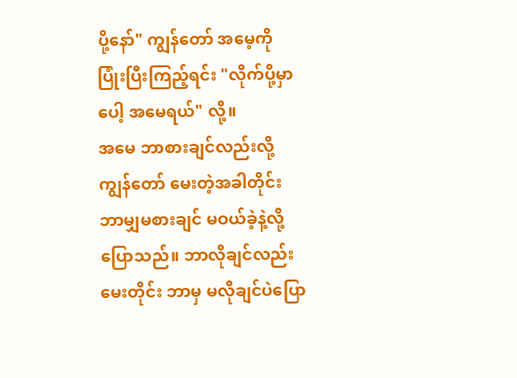ပို့နော်" ကျွန်တော် အမေ့ကို ပြုံးပြီးကြည့်ရင်း "လိုက်ပို့မှာပေါ့ အမေရယ်" လို့။
အမေ ဘာစားချင်လည်းလို့ ကျွန်တော် မေးတဲ့အခါတိုင်း ဘာမျှမစားချင် မဝယ်ခဲ့နဲ့လို့ပြောသည်။ ဘာလိုချင်လည်း မေးတိုင်း ဘာမှ မလိုချင်ပဲပြော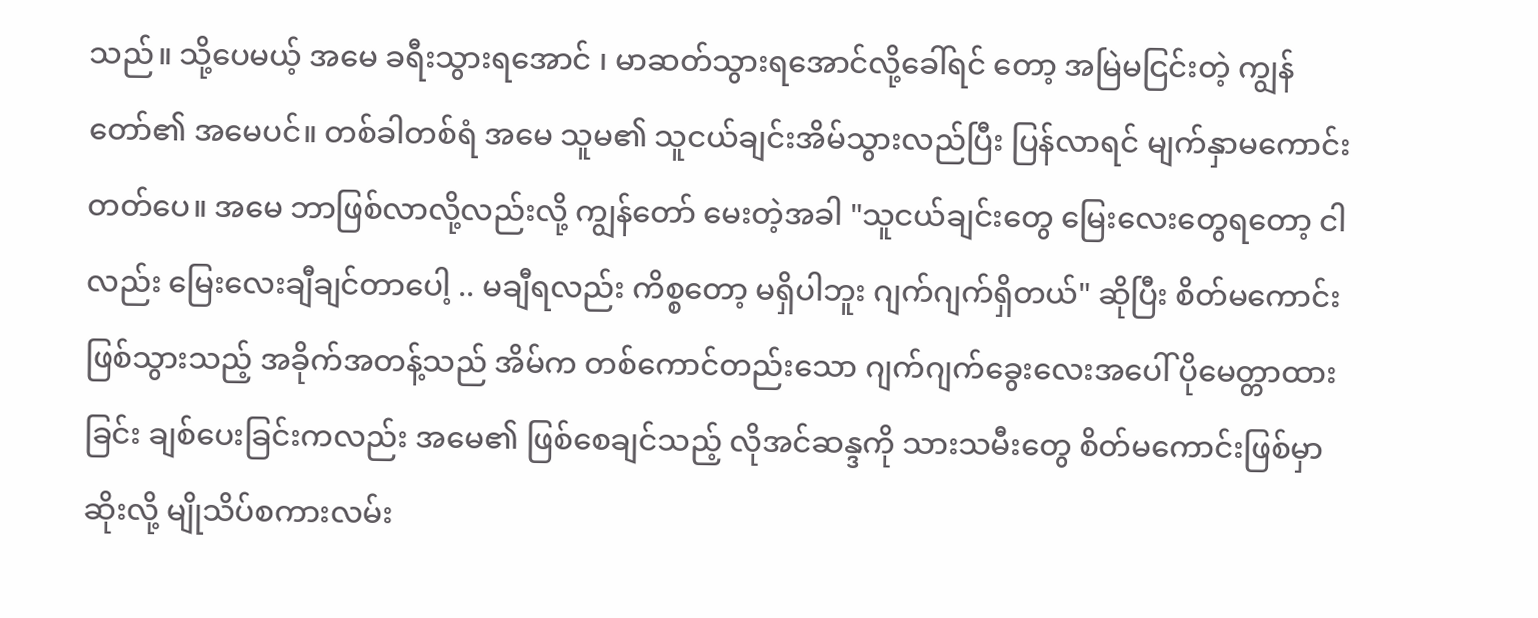သည်။ သို့ပေမယ့် အမေ ခရီးသွားရအောင် ၊ မာဆတ်သွားရအောင်လို့ခေါ်ရင် တော့ အမြဲမငြင်းတဲ့ ကျွန်တော်၏ အမေပင်။ တစ်ခါတစ်ရံ အမေ သူမ၏ သူငယ်ချင်းအိမ်သွားလည်ပြီး ပြန်လာရင် မျက်နှာမကောင်းတတ်ပေ။ အမေ ဘာဖြစ်လာလို့လည်းလို့ ကျွန်တော် မေးတဲ့အခါ "သူငယ်ချင်းတွေ မြေးလေးတွေရတော့ ငါလည်း မြေးလေးချီချင်တာပေါ့ .. မချီရလည်း ကိစ္စတော့ မရှိပါဘူး ဂျက်ဂျက်ရှိတယ်" ဆိုပြီး စိတ်မကောင်းဖြစ်သွားသည့် အခိုက်အတန့်သည် အိမ်က တစ်ကောင်တည်းသော ဂျက်ဂျက်ခွေးလေးအပေါ် ပိုမေတ္တာထားခြင်း ချစ်ပေးခြင်းကလည်း အမေ၏ ဖြစ်စေချင်သည့် လိုအင်ဆန္ဒကို သားသမီးတွေ စိတ်မကောင်းဖြစ်မှာဆိုးလို့ မျိုသိပ်စကားလမ်း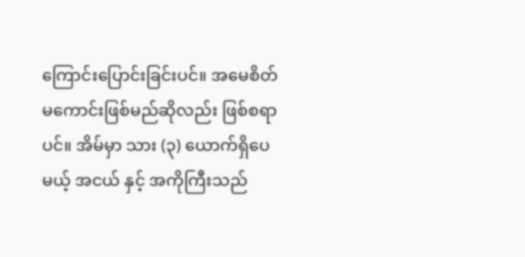ကြောင်းပြောင်းခြင်းပင်။ အမေစိတ်မကောင်းဖြစ်မည်ဆိုလည်း ဖြစ်စရာပင်။ အိမ်မှာ သား (၃) ယောက်ရှိပေမယ့် အငယ် နှင့် အကိုကြီးသည်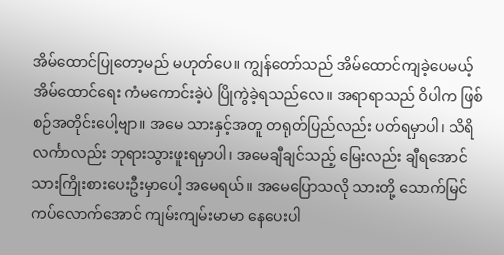အိမ်ထောင်ပြုတော့မည် မဟုတ်ပေ။ ကျွန်တော်သည် အိမ်ထောင်ကျခဲ့ပေမယ့် အိမ်ထောင်ရေး ကံမကောင်းခဲ့ပဲ ပြိုကွဲခဲ့ရသည်လေ။ အရာရာသည် ဝိပါက ဖြစ်စဉ်အတိုင်းပေါ့ဗျာ။ အမေ သားနှင့်အတူ တရုတ်ပြည်လည်း ပတ်ရမှာပါ၊ သိရိလင်္ကာလည်း ဘုရားသွားဖူးရမှာပါ၊ အမေချီချင်သည့် မြေးလည်း ချီရအောင် သားကြိုးစားပေးဦးမှာပေါ့ အမေရယ်။ အမေပြောသလို သားတို့ သောက်မြင်ကပ်လောက်အောင် ကျမ်းကျမ်းမာမာ နေပေးပါ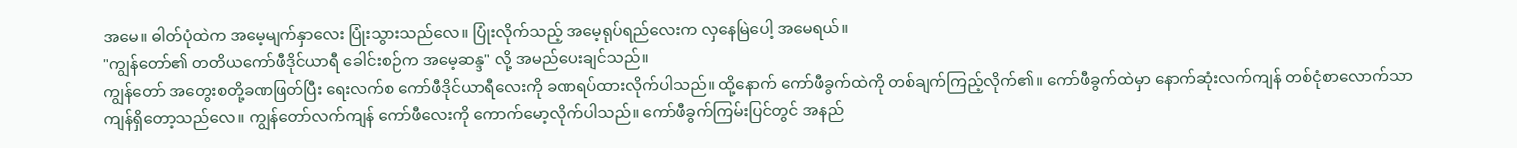အမေ။ ဓါတ်ပုံထဲက အမေ့မျက်နှာလေး ပြုံးသွားသည်လေ။ ပြုံးလိုက်သည့် အမေ့ရုပ်ရည်လေးက လှနေမြဲပေါ့ အမေရယ်။
"ကျွန်တော်၏ တတိယကော်ဖီဒိုင်ယာရီ ခေါင်းစဉ်က အမေ့ဆန္ဒ" လို့ အမည်ပေးချင်သည်။
ကျွန်တော် အတွေးစတို့ခဏဖြတ်ပြီး ရေးလက်စ ကော်ဖီဒိုင်ယာရီလေးကို ခဏရပ်ထားလိုက်ပါသည်။ ထို့နောက် ကော်ဖီခွက်ထဲကို တစ်ချက်ကြည့်လိုက်၏။ ကော်ဖီခွက်ထဲမှာ နောက်ဆုံးလက်ကျန် တစ်ငုံစာလောက်သာ ကျန်ရှိတော့သည်လေ။ ကျွန်တော်လက်ကျန် ကော်ဖီလေးကို ကောက်မော့လိုက်ပါသည်။ ကော်ဖီခွက်ကြမ်းပြင်တွင် အနည်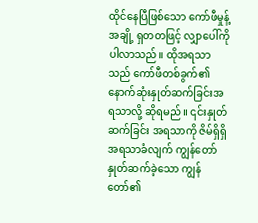ထိုင်နေပြီဖြစ်သော ကော်ဖီမှုန့်အချို့ ရှတတဖြင့် လျှာပေါ်ကို ပါလာသည်။ ထိုအရသာသည် ကော်ဖီတစ်ခွက်၏ နောက်ဆုံးနှုတ်ဆက်ခြင်းအရသာလို့ ဆိုရမည်။ ၎င်းနှုတ်ဆက်ခြင်း အရသာကို ဇိမ်ရှိရှိအရသာခံလျက် ကျွန်တော်နှုတ်ဆက်ခဲ့သော ကျွန်တော်၏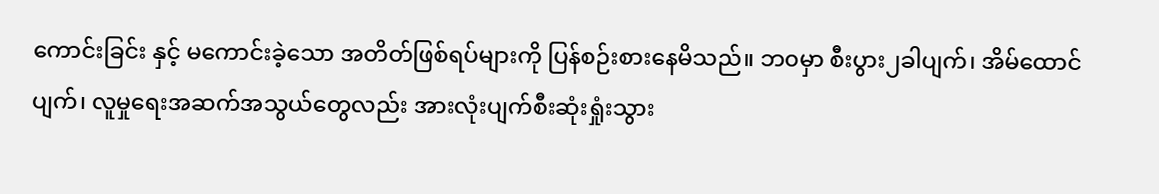ကောင်းခြင်း နှင့် မကောင်းခဲ့သော အတိတ်ဖြစ်ရပ်များကို ပြန်စဉ်းစားနေမိသည်။ ဘ၀မှာ စီးပွား၂ခါပျက်၊ အိမ်ထောင်ပျက်၊ လူမှုရေးအဆက်အသွယ်တွေလည်း အားလုံးပျက်စီးဆုံးရှုံးသွား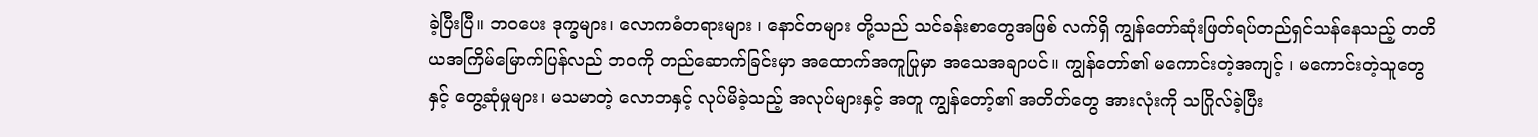ခဲ့ပြီးပြီ။ ဘ၀ပေး ဒုက္ခများ၊ လောကဓံတရားများ ၊ နောင်တများ တို့သည် သင်ခန်းစာတွေအဖြစ် လက်ရှိ ကျွန်တော်ဆုံးဖြတ်ရပ်တည်ရှင်သန်နေသည့် တတိယအကြိမ်မြောက်ပြန်လည် ဘ၀ကို တည်ဆောက်ခြင်းမှာ အထောက်အကူပြုမှာ အသေအချာပင်။ ကျွန်တော်၏ မကောင်းတဲ့အကျင့် ၊ မကောင်းတဲ့သူတွေနှင့် တွေ့ဆုံမှုများ၊ မသမာတဲ့ လောဘနှင့် လုပ်မိခဲ့သည့် အလုပ်များနှင့် အတူ ကျွန်တော့်၏ အတိတ်တွေ အားလုံးကို သဂြိုလ်ခဲ့ပြီး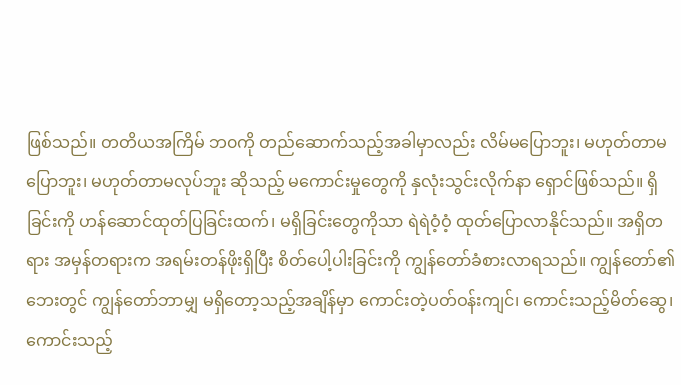ဖြစ်သည်။ တတိယအကြိမ် ဘ၀ကို တည်ဆောက်သည့်အခါမှာလည်း လိမ်မပြောဘူး၊ မဟုတ်တာမပြောဘူး၊ မဟုတ်တာမလုပ်ဘူး ဆိုသည့် မကောင်းမှုတွေကို နှလုံးသွင်းလိုက်နာ ရှောင်ဖြစ်သည်။ ရှိခြင်းကို ဟန်ဆောင်ထုတ်ပြခြင်းထက်၊ မရှိခြင်းတွေကိုသာ ရဲရဲဝံ့ဝံ့ ထုတ်ပြောလာနိုင်သည်။ အရှိတရား အမှန်တရားက အရမ်းတန်ဖိုးရှိပြီး စိတ်ပေါ့ပါးခြင်းကို ကျွန်တော်ခံစားလာရသည်။ ကျွန်တော်၏ဘေးတွင် ကျွန်တော်ဘာမျှ မရှိတော့သည့်အချိန်မှာ ကောင်းတဲ့ပတ်ဝန်းကျင်၊ ကောင်းသည့်မိတ်ဆွေ၊ ကောင်းသည့်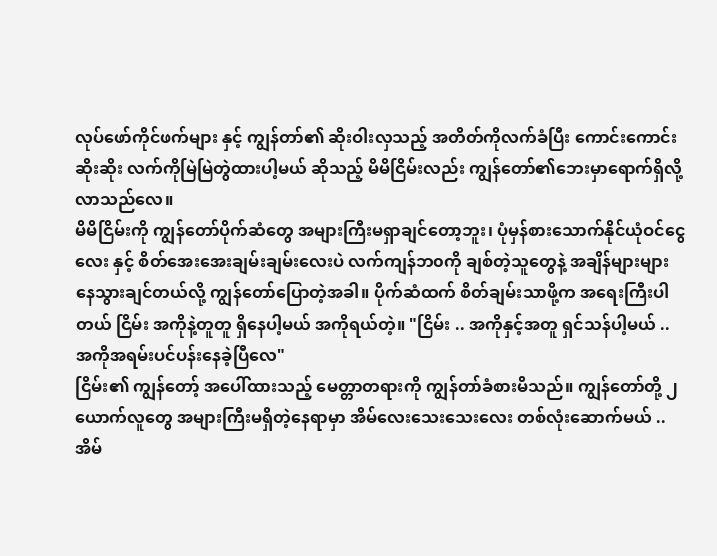လုပ်ဖော်ကိုင်ဖက်များ နှင့် ကျွန်တာ်၏ ဆိုးဝါးလှသည့် အတိတ်ကိုလက်ခံပြီး ကောင်းကောင်းဆိုးဆိုး လက်ကိုမြဲမြဲတွဲထားပါ့မယ် ဆိုသည့် မိမိငြိမ်းလည်း ကျွန်တော်၏ဘေးမှာရောက်ရှိလို့လာသည်လေ။
မိမိငြိမ်းကို ကျွန်တော်ပိုက်ဆံတွေ အများကြီးမရှာချင်တော့ဘူး၊ ပုံမှန်စားသောက်နိုင်ယုံဝင်ငွေလေး နှင့် စိတ်အေးအေးချမ်းချမ်းလေးပဲ လက်ကျန်ဘ၀ကို ချစ်တဲ့သူတွေနဲ့ အချိန်များများနေသွားချင်တယ်လို့ ကျွန်တော်ပြောတဲ့အခါ။ ပိုက်ဆံထက် စိတ်ချမ်းသာဖို့က အရေးကြီးပါတယ် ငြိမ်း အကိုနဲ့တူတူ ရှိနေပါ့မယ် အကိုရယ်တဲ့။ "ငြိမ်း .. အကိုနှင့်အတူ ရှင်သန်ပါ့မယ် .. အကိုအရမ်းပင်ပန်းနေခဲ့ပြီလေ"
ငြိမ်း၏ ကျွန်တော့် အပေါ်ထားသည့် မေတ္တာတရားကို ကျွန်တာ်ခံစားမိသည်။ ကျွန်တော်တို့ ၂ ယောက်လူတွေ အများကြီးမရှိတဲ့နေရာမှာ အိမ်လေးသေးသေးလေး တစ်လုံးဆောက်မယ် .. အိမ်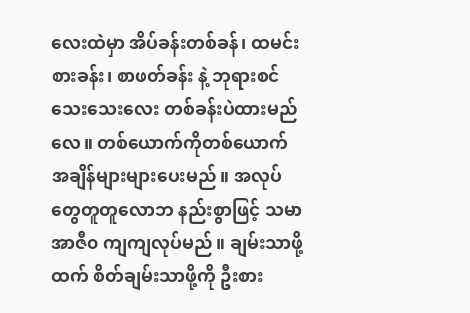လေးထဲမှာ အိပ်ခန်းတစ်ခန်၊ ထမင်းစားခန်း၊ စာဖတ်ခန်း နဲ့ ဘုရားစင်သေးသေးလေး တစ်ခန်းပဲထားမည်လေ။ တစ်ယောက်ကိုတစ်ယောက် အချိန်များများပေးမည်။ အလုပ်တွေတူတူလောဘ နည်းစွာဖြင့် သမာအာဇီ၀ ကျကျလုပ်မည်။ ချမ်းသာဖို့ထက် စိတ်ချမ်းသာဖို့ကို ဦးစား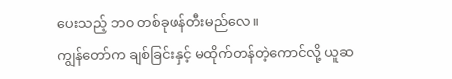ပေးသည့် ဘ၀ တစ်ခုဖန်တီးမည်လေ။
ကျွန်တော်က ချစ်ခြင်းနှင့် မထိုက်တန်တဲ့ကောင်လို့ ယူဆ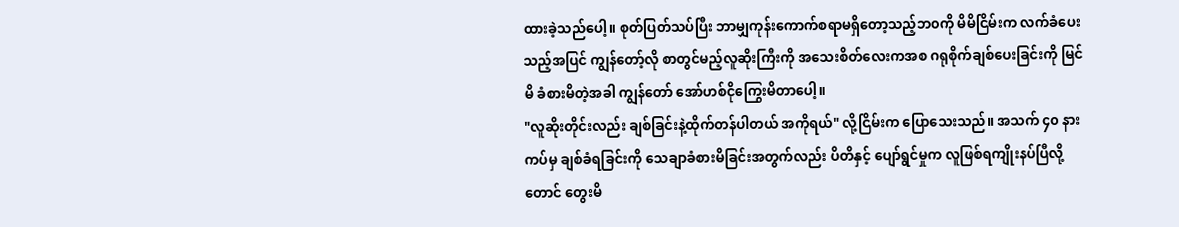ထားခဲ့သည်ပေါ့။ စုတ်ပြတ်သပ်ပြီး ဘာမျှကုန်းကောက်စရာမရှိတော့သည့်ဘ၀ကို မိမိငြိမ်းက လက်ခံပေးသည့်အပြင် ကျွန်တော့်လို စာတွင်မည့်လူဆိုးကြီးကို အသေးစိတ်လေးကအစ ဂရုစိုက်ချစ်ပေးခြင်းကို မြင်မိ ခံစားမိတဲ့အခါ ကျွန်တော် အော်ဟစ်ငိုကြွေးမိတာပေါ့။
"လူဆိုးတိုင်းလည်း ချစ်ခြင်းနဲ့ထိုက်တန်ပါတယ် အကိုရယ်" လို့ငြိမ်းက ပြောသေးသည်။ အသက် ၄၀ နားကပ်မှ ချစ်ခံရခြင်းကို သေချာခံစားမိခြင်းအတွက်လည်း ပိတိနှင့် ပျော်ရွင်မှုက လူဖြစ်ရကျိုးနပ်ပြီလို့တောင် တွေးမိ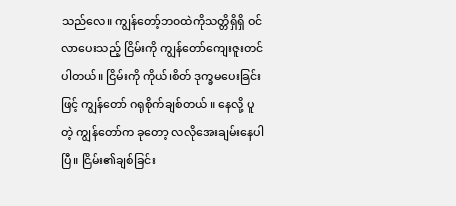သည်လေ။ ကျွန်တော့်ဘ၀ထဲကိုသတ္တိရှိရှိ ဝင်လာပေးသည့် ငြိမ်းကို ကျွန်တော်ကျေးဇူးတင်ပါတယ်။ ငြိမ်းကို ကိုယ်၊စိတ် ဒုက္ခမပေးခြင်းဖြင့် ကျွန်တော် ဂရုစိုက်ချစ်တယ် ။ နေလို့ ပူတဲ့ ကျွန်တော်က ခုတော့ လလိုအေးချမ်းနေပါပြီ။ ငြိမ်း၏ချစ်ခြင်း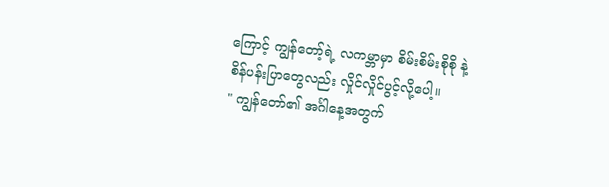ကြောင့် ကျွန်တော့်ရဲ့ လကမ္ဘာမှာ စိမ်းစိမ်းစိုစို နဲ့ စိန်ပန်းပြာတွေလည်း လှိုင်လှိုင်ပွင့်လို့ပေါ့။
" ကျွန်တော်၏ အင်္ဂါနေ့အတွက်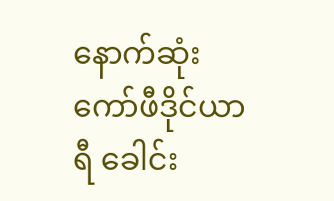နောက်ဆုံးကော်ဖီဒိုင်ယာရီ ခေါင်း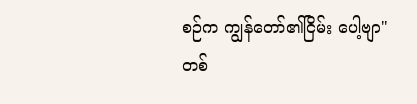စဉ်က ကျွန်တော်၏ငြိမ်း ပေါ့ဗျာ"
တစ်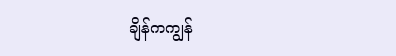ချိန်ကကျွန်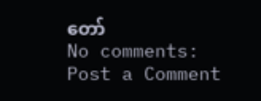တော်
No comments:
Post a Comment